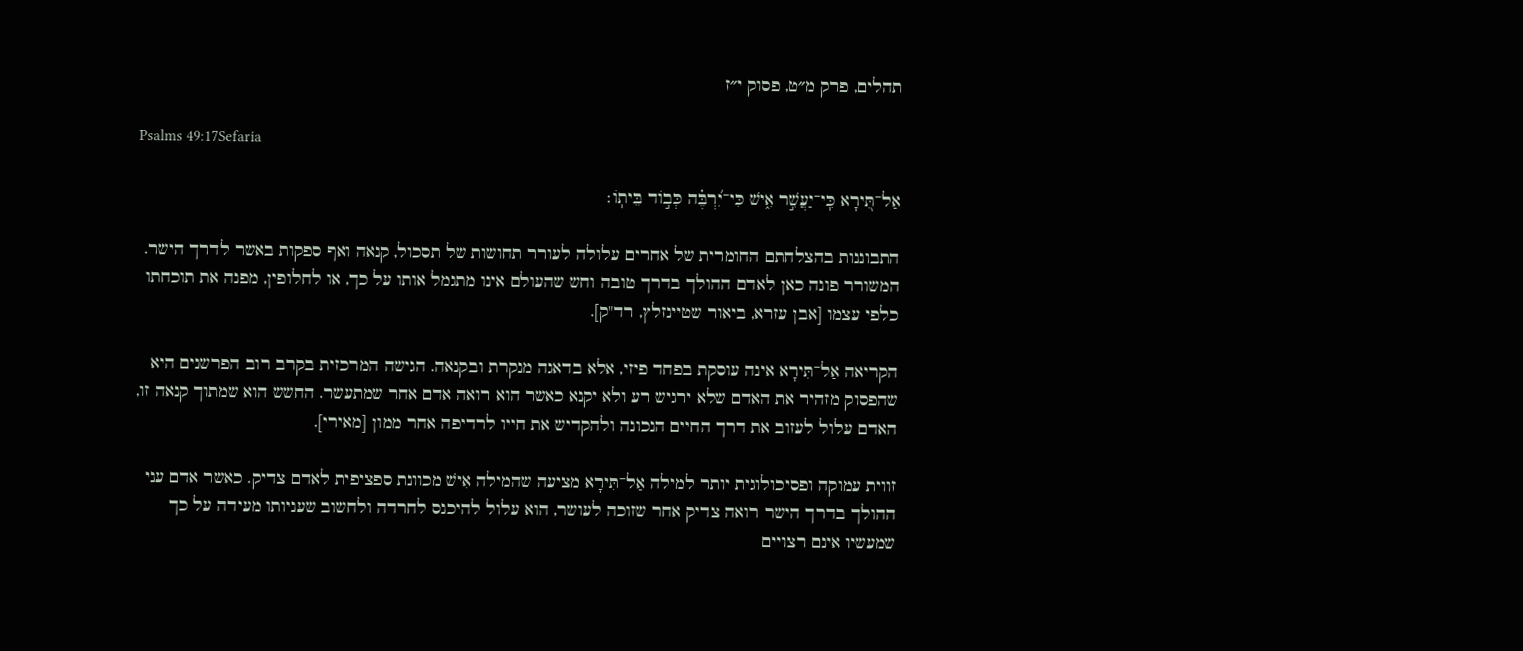תהלים, פרק מ״ט, פסוק י״ז

Psalms 49:17Sefaria

אַל־תִּ֭ירָא כִּֽי־יַעֲשִׁ֣ר אִ֑ישׁ כִּי־יִ֝רְבֶּ֗ה כְּב֣וֹד בֵּיתֽוֹ׃

התבוננות בהצלחתם החומרית של אחרים עלולה לעורר תחושות של תסכול, קנאה ואף ספקות באשר לדרך הישר. המשורר פונה כאן לאדם ההולך בדרך טובה וחש שהעולם אינו מתגמל אותו על כך, או לחלופין, מפנה את תוכחתו כלפי עצמו [אבן עזרא, ביאור שטיינזלץ, רד"ק].

הקריאה אַל־תִּירָא אינה עוסקת בפחד פיזי, אלא בדאגה מנקרת ובקנאה. הגישה המרכזית בקרב רוב הפרשנים היא שהפסוק מזהיר את האדם שלא ירגיש רע ולא יקנא כאשר הוא רואה אדם אחר שמתעשר. החשש הוא שמתוך קנאה זו, האדם עלול לעזוב את דרך החיים הנכונה ולהקדיש את חייו לרדיפה אחר ממון [מאירי].

זווית עמוקה ופסיכולוגית יותר למילה אַל־תִּירָא מציעה שהמילה אִישׁ מכוונת ספציפית לאדם צדיק. כאשר אדם עני ההולך בדרך הישר רואה צדיק אחר שזוכה לעושר, הוא עלול להיכנס לחרדה ולחשוב שעניותו מעידה על כך שמעשיו אינם רצויים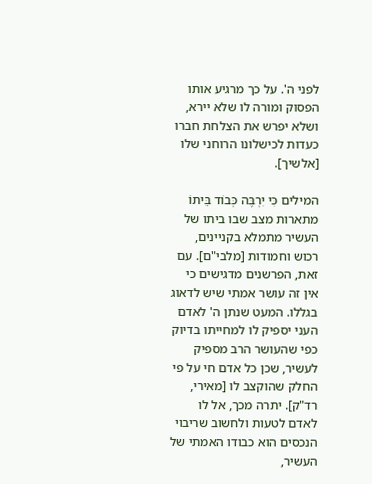לפני ה'. על כך מרגיע אותו הפסוק ומורה לו שלא יירא, ושלא יפרש את הצלחת חברו כעדות לכישלונו הרוחני שלו [אלשיך].

המילים כִּי יִרְבֶּה כְּבוֹד בֵּיתוֹ מתארות מצב שבו ביתו של העשיר מתמלא בקניינים, רכוש וחמודות [מלבי"ם]. עם זאת, הפרשנים מדגישים כי אין זה עושר אמתי שיש לדאוג בגללו. המעט שנתן ה' לאדם העני יספיק לו למחייתו בדיוק כפי שהעושר הרב מספיק לעשיר, שכן כל אדם חי על פי החלק שהוקצב לו [מאירי, רד"ק]. יתרה מכך, אל לו לאדם לטעות ולחשוב שריבוי הנכסים הוא כבודו האמתי של העשיר,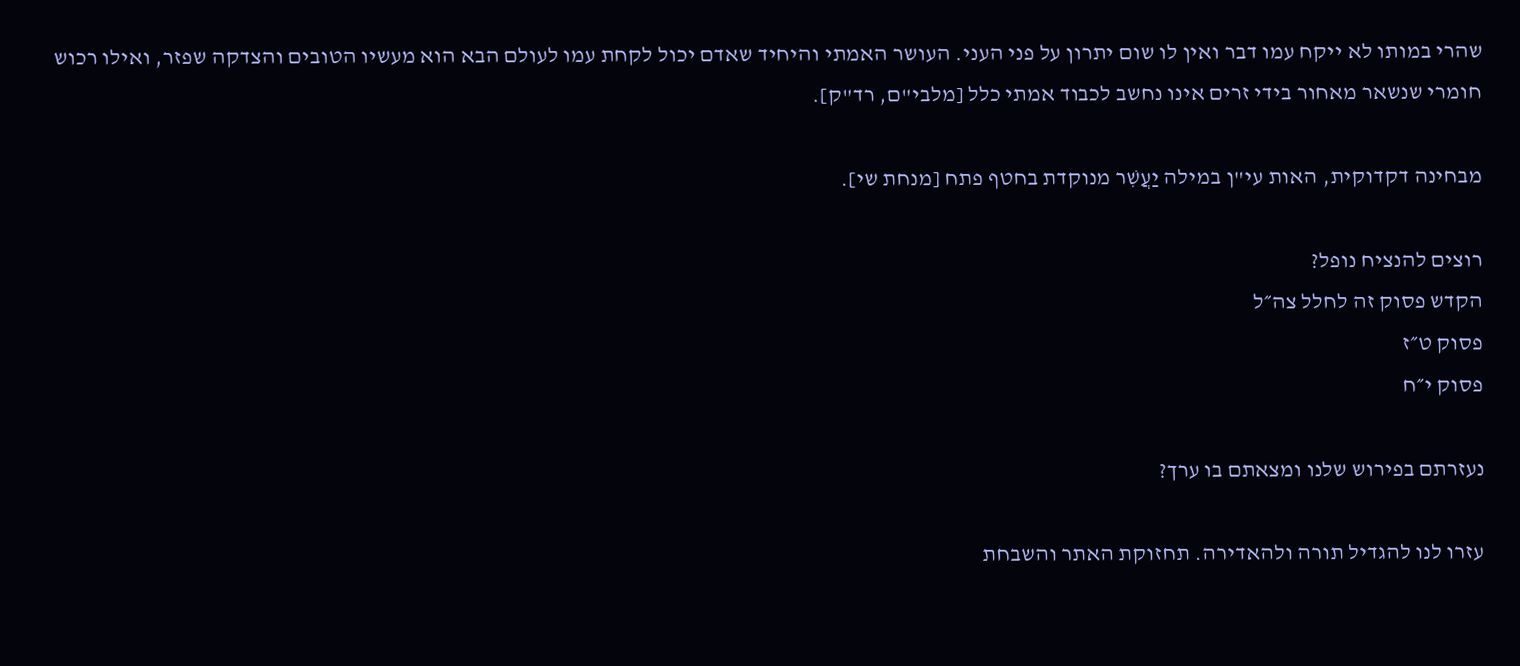שהרי במותו לא ייקח עמו דבר ואין לו שום יתרון על פני העני. העושר האמתי והיחיד שאדם יכול לקחת עמו לעולם הבא הוא מעשיו הטובים והצדקה שפזר, ואילו רכוש חומרי שנשאר מאחור בידי זרים אינו נחשב לכבוד אמתי כלל [מלבי"ם, רד"ק].

מבחינה דקדוקית, האות עי"ן במילה יַעֲשִׁר מנוקדת בחטף פתח [מנחת שי].

רוצים להנציח נופל?
הקדש פסוק זה לחלל צה״ל
פסוק ט״ז
פסוק י״ח

נעזרתם בפירוש שלנו ומצאתם בו ערך?

עזרו לנו להגדיל תורה ולהאדירה. תחזוקת האתר והשבחת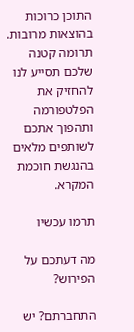התוכן כרוכות בהוצאות מרובות. תרומה קטנה שלכם תסייע לנו להחזיק את הפלטפורמה ותהפוך אתכם לשותפים מלאים בהנגשת חוכמת המקרא.

תרמו עכשיו

מה דעתכם על הפירוש?

התחברתם? יש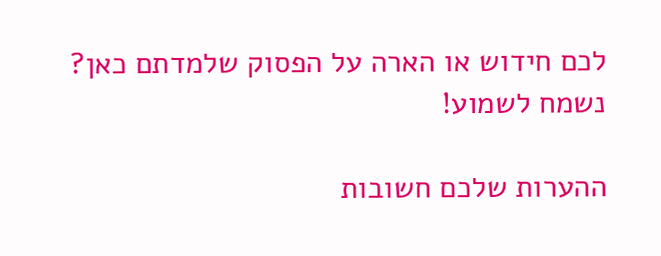לכם חידוש או הארה על הפסוק שלמדתם כאן? נשמח לשמוע!

ההערות שלכם חשובות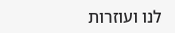לנו ועוזרות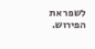לשפר את הפירוש.